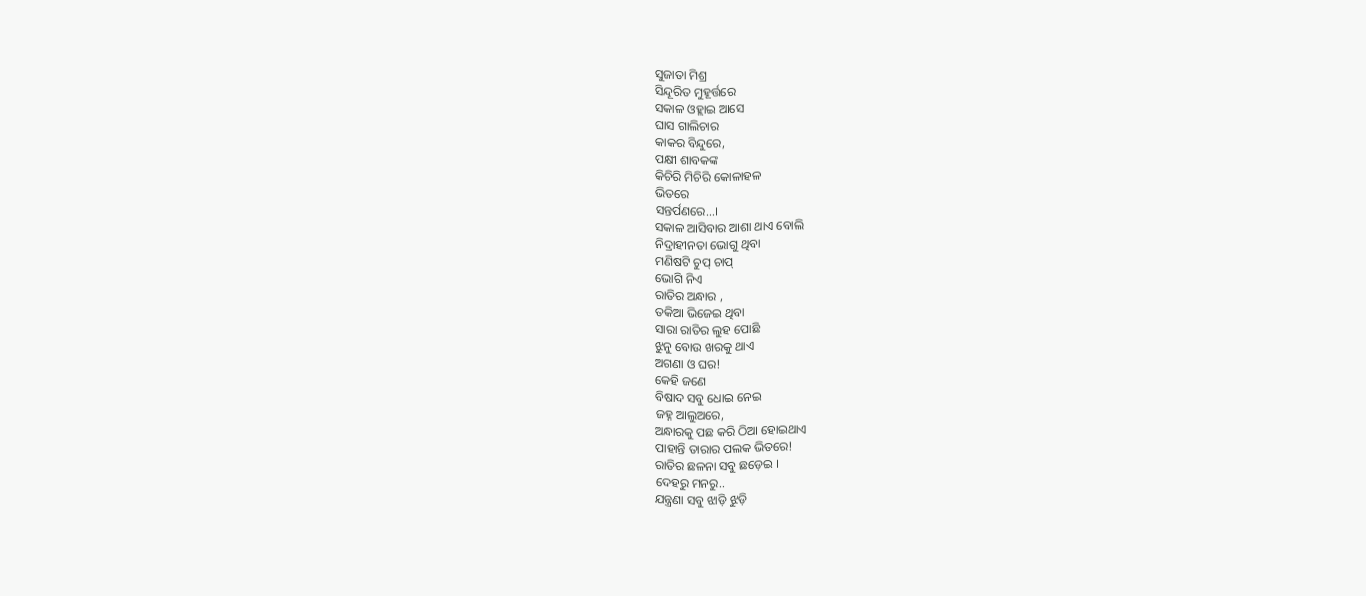ସୁଜାତା ମିଶ୍ର
ସିନ୍ଦୂରିତ ମୁହୂର୍ତ୍ତରେ
ସକାଳ ଓହ୍ଲାଇ ଆସେ
ଘାସ ଗାଲିଚାର
କାକର ବିନ୍ଦୁରେ,
ପକ୍ଷୀ ଶାବକଙ୍କ
କିଚିରି ମିଚିରି କୋଳାହଳ
ଭିତରେ
ସନ୍ତର୍ପଣରେ…।
ସକାଳ ଆସିବାର ଆଶା ଥାଏ ବୋଲି
ନିଦ୍ରାହୀନତା ଭୋଗୁ ଥିବା
ମଣିଷଟି ଚୁପ୍ ଚାପ୍
ଭୋଗି ନିଏ
ରାତିର ଅନ୍ଧାର ,
ତକିଆ ଭିଜେଇ ଥିବା
ସାରା ରାତିର ଲୁହ ପୋଛି
ଝୁନୁ ବୋଉ ଖରକୁ ଥାଏ
ଅଗଣା ଓ ଘର!
କେହି ଜଣେ
ବିଷାଦ ସବୁ ଧୋଇ ନେଇ
ଜହ୍ନ ଆଲୁଅରେ,
ଅନ୍ଧାରକୁ ପଛ କରି ଠିଆ ହୋଇଥାଏ
ପାହାନ୍ତି ତାରାର ପଲକ ଭିତରେ!
ରାତିର ଛଳନା ସବୁ ଛଡ଼େଇ ।
ଦେହରୁ ମନରୁ..
ଯନ୍ତ୍ରଣା ସବୁ ଝାଡ଼ି ଝୁଡ଼ି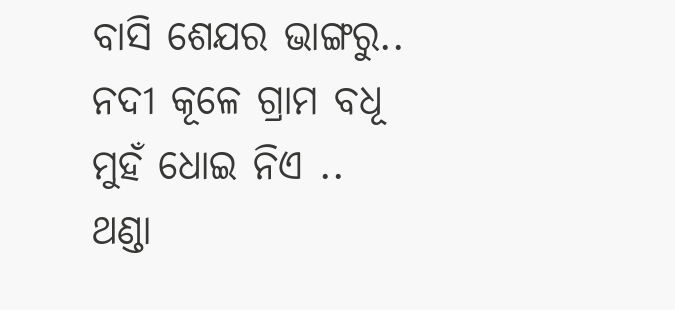ବାସି ଶେଯର ଭାଙ୍ଗରୁ..
ନଦୀ କୂଳେ ଗ୍ରାମ ବଧୂ
ମୁହଁ ଧୋଇ ନିଏ ..
ଥଣ୍ଡା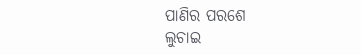ପାଣିର ପରଶେ
ଲୁଚାଇ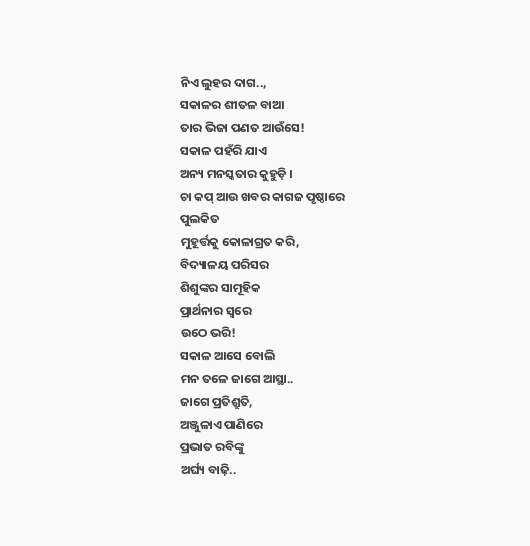ନିଏ ଲୁହର ଦାଗ..,
ସକାଳର ଶୀତଳ ବାଆ
ତାର ଭିଜା ପଣତ ଆଉଁସେ!
ସକାଳ ପହଁରି ଯାଏ
ଅନ୍ୟ ମନସ୍କତାର କୁହୁଡ଼ି ।
ଚା କପ୍ ଆଉ ଖବର କାଗଜ ପୃଷ୍ଠାରେ
ପୁଲକିତ
ମୁହୂର୍ତ୍ତକୁ କୋଳାଗ୍ରତ କରି,
ବିଦ୍ୟାଳୟ ପରିସର
ଶିଶୁଙ୍କର ସାମୂହିକ
ପ୍ରାର୍ଥନାର ସ୍ୱରେ
ଉଠେ ଭରି!
ସକାଳ ଆସେ ବୋଲି
ମନ ତଳେ ଜାଗେ ଆସ୍ଥା..
ଜାଗେ ପ୍ରତିଶ୍ରୁତି,
ଅଞ୍ଜୁଳାଏ ପାଣିରେ
ପ୍ରଭାତ ରବିଙ୍କୁ
ଅର୍ଘ୍ୟ ବାଢ଼ି..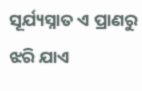ସୂର୍ଯ୍ୟସ୍ନାତ ଏ ପ୍ରାଣରୁ
ଝରି ଯାଏ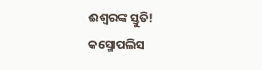ଈଶ୍ବରଙ୍କ ସ୍ତୁତି!
କସ୍ମୋପଲିସ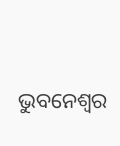ଭୁବନେଶ୍ୱର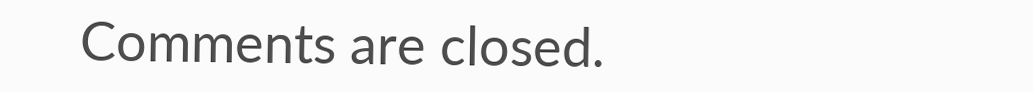Comments are closed.